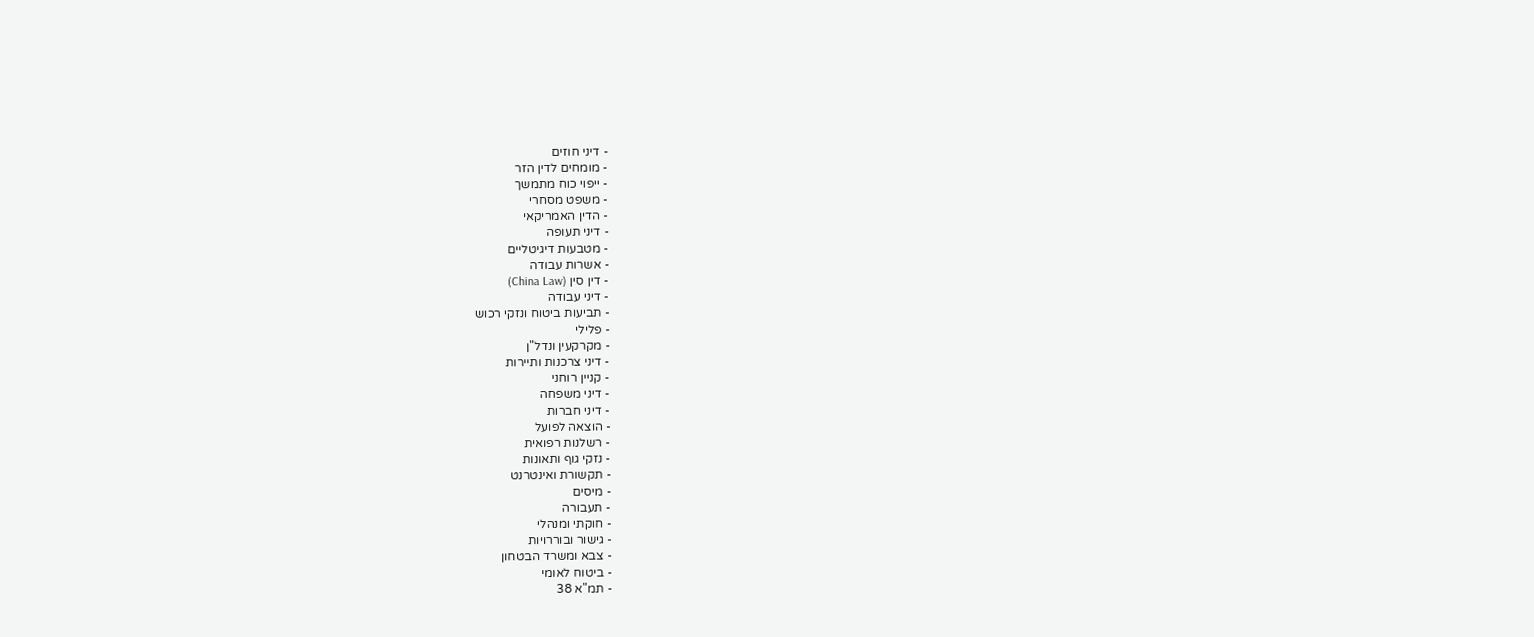- דיני חוזים
- מומחים לדין הזר
- ייפוי כוח מתמשך
- משפט מסחרי
- הדין האמריקאי
- דיני תעופה
- מטבעות דיגיטליים
- אשרות עבודה
- דין סין (China Law)
- דיני עבודה
- תביעות ביטוח ונזקי רכוש
- פלילי
- מקרקעין ונדל"ן
- דיני צרכנות ותיירות
- קניין רוחני
- דיני משפחה
- דיני חברות
- הוצאה לפועל
- רשלנות רפואית
- נזקי גוף ותאונות
- תקשורת ואינטרנט
- מיסים
- תעבורה
- חוקתי ומנהלי
- גישור ובוררויות
- צבא ומשרד הבטחון
- ביטוח לאומי
- תמ"א 38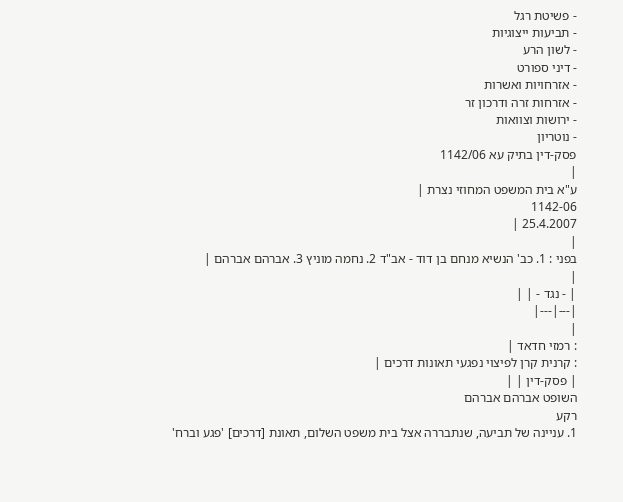- פשיטת רגל
- תביעות ייצוגיות
- לשון הרע
- דיני ספורט
- אזרחויות ואשרות
- אזרחות זרה ודרכון זר
- ירושות וצוואות
- נוטריון
פסק-דין בתיק עא 1142/06
|
ע"א בית המשפט המחוזי נצרת |
1142-06
25.4.2007 |
|
בפני : 1. כב' הנשיא מנחם בן דוד - אב"ד 2. נחמה מוניץ 3. אברהם אברהם |
|
| - נגד - | |
|---|---|
|
: רמזי חדאד |
: קרנית קרן לפיצוי נפגעי תאונות דרכים |
| פסק-דין | |
השופט אברהם אברהם
רקע
1. עניינה של תביעה, שנתבררה אצל בית משפט השלום, תאונת [דרכים] 'פגע וברח'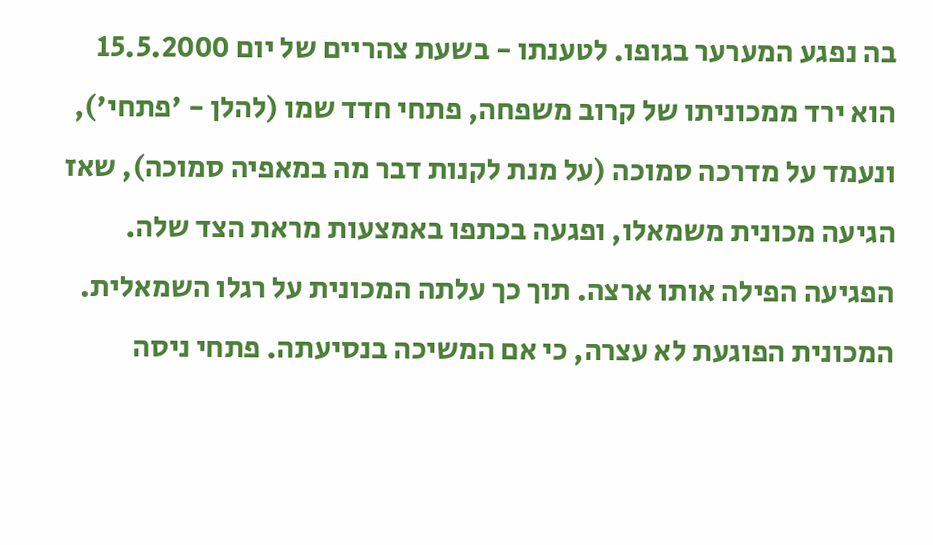בה נפגע המערער בגופו. לטענתו - בשעת צהריים של יום 15.5.2000 הוא ירד ממכוניתו של קרוב משפחה, פתחי חדד שמו (להלן - 'פתחי'), ונעמד על מדרכה סמוכה (על מנת לקנות דבר מה במאפיה סמוכה), שאז הגיעה מכונית משמאלו, ופגעה בכתפו באמצעות מראת הצד שלה. הפגיעה הפילה אותו ארצה. תוך כך עלתה המכונית על רגלו השמאלית. המכונית הפוגעת לא עצרה, כי אם המשיכה בנסיעתה. פתחי ניסה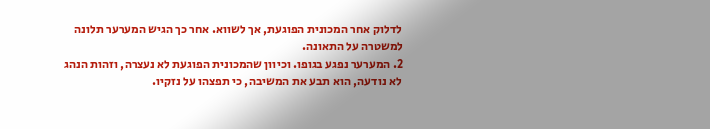לדלוק אחר המכונית הפוגעת, אך לשווא. אחר כך הגיש המערער תלונה למשטרה על התאונה.
2. המערער נפגע בגופו. וכיוון שהמכונית הפוגעת לא נעצרה, וזהות הנהג לא נודעה, הוא תבע את המשיבה, כי תפצהו על נזקיו.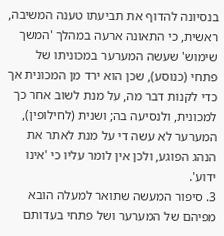בנסיונה להדוף את תביעתו טענה המשיבה, ראשית, כי התאונה ארעה במהלך 'המשך שימוש' שעשה המערער במכוניתו של פתחי (כנוסע), שכן הוא ירד מן המכונית אך כדי לקנות דבר מה, על מנת לשוב אחר כך למכונית, ולנסיעה בה; ושנית (לחילופין), המערער לא עשה די על מנת לאתר את הנהג הפוגע, ולכן אין לומר עליו כי 'אינו ידוע'.
3. סיפור המעשה שתואר למעלה הובא מפיהם של המערער ושל פתחי בעדותם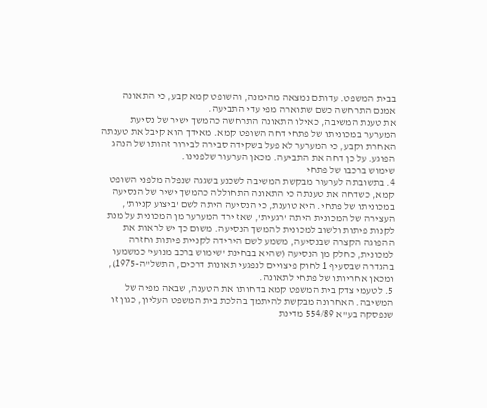בבית המשפט. עדותם נמצאה מהימנה, והשופט קמא קבע, כי התאונה אמנם התרחשה כשם שתוארה מפי עדי התביעה.
את טענת המשיבה, כאילו התאונה התרחשה כהמשך ישיר של נסיעת המערער במכוניתו של פתחי דחה השופט קמא. מאידך הוא קיבל את טענתה האחרת וקבע, כי המערער לא פעל בשקידה סבירה לבירור זהותו של הנהג הפוגע. על כן דחה את התביעה. מכאן הערעור שלפנינו.
שימוש ברכבו של פתחי
4. בתשובתה לערעור מבקשת המשיבה לשכנע בשגגה שנפלה מלפני השופט קמא, כשדחה את טענתה כי התאונה התחוללה כהמשך ישיר של הנסיעה במכוניתו של פתחי. היא טוענת, כי הנסיעה היתה לשם 'ביצוע קניות', העצירה של המכונית היתה 'רגעית', שאז ירד המערער מן המכונית על מנת לקנות פיתות ולשוב למכונית להמשך הנסיעה. משום כך יש לראות את ההפוגה הקצרה שבנסיעה, משמע לשם הירידה לקניית פיתות וחזרה למכונית, כחלק מן הנסיעה (שהיא בבחינת 'שימוש ברכב מנועי' כמשמעו בהגדרה שבסעיף 1 לחוק פיצויים לנפגעי תאונות דרכים, התשל"ה-1975), ומכאן אחריותו של פתחי לתאונה.
5. לטעמי צדק בית המשפט קמא בדחותו את הטענה, שבאה מפיה של המשיבה. האחרונה מבקשת להיתמך בהלכת בית המשפט העליון, כגון זו שנפסקה בע"א 554/89 מדינת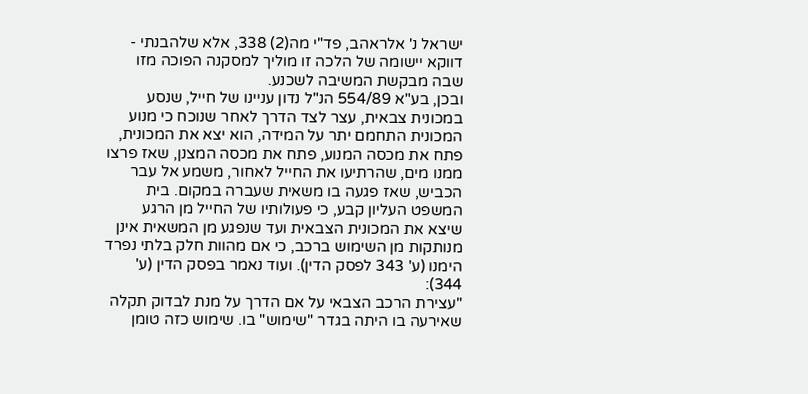ישראל נ' אלראהב, פד"י מה(2) 338, אלא שלהבנתי - דווקא יישומה של הלכה זו מוליך למסקנה הפוכה מזו שבה מבקשת המשיבה לשכנע.
ובכן, בע"א 554/89 הנ"ל נדון עניינו של חייל, שנסע במכונית צבאית, עצר לצד הדרך לאחר שנוכח כי מנוע המכונית התחמם יתר על המידה, הוא יצא את המכונית, פתח את מכסה המנוע, פתח את מכסה המצנן, שאז פרצו ממנו מים, שהרתיעו את החייל לאחור, משמע אל עבר הכביש, שאז פגעה בו משאית שעברה במקום. בית המשפט העליון קבע, כי פעולותיו של החייל מן הרגע שיצא את המכונית הצבאית ועד שנפגע מן המשאית אינן מנותקות מן השימוש ברכב, כי אם מהוות חלק בלתי נפרד הימנו (ע' 343 לפסק הדין). ועוד נאמר בפסק הדין (ע' 344):
"עצירת הרכב הצבאי על אם הדרך על מנת לבדוק תקלה שאירעה בו היתה בגדר "שימוש" בו. שימוש כזה טומן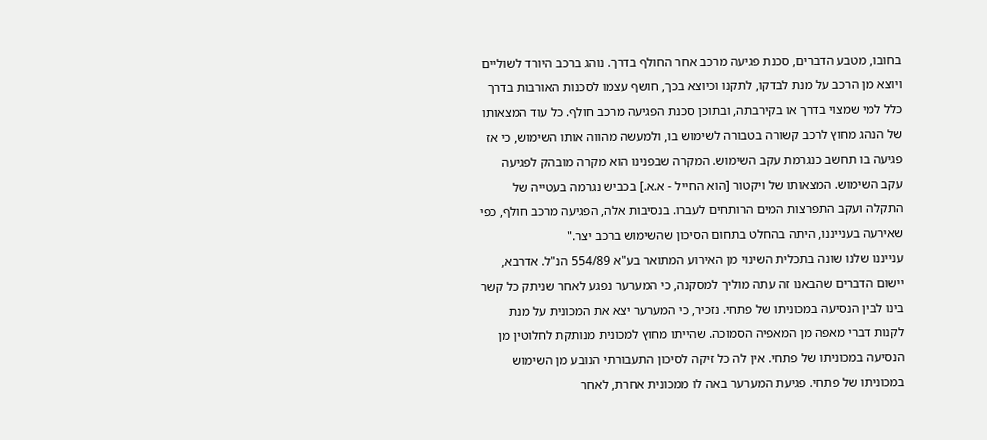בחובו, מטבע הדברים, סכנת פגיעה מרכב אחר החולף בדרך. נוהג ברכב היורד לשוליים ויוצא מן הרכב על מנת לבדקו, לתקנו וכיוצא בכך, חושף עצמו לסכנות האורבות בדרך כלל למי שמצוי בדרך או בקירבתה, ובתוכן סכנת הפגיעה מרכב חולף. כל עוד המצאותו של הנהג מחוץ לרכב קשורה בטבורה לשימוש בו, ולמעשה מהווה אותו השימוש, כי אז פגיעה בו תחשב כנגרמת עקב השימוש. המקרה שבפנינו הוא מקרה מובהק לפגיעה עקב השימוש. המצאותו של ויקטור [הוא החייל - א.א.] בכביש נגרמה בעטייה של התקלה ועקב התפרצות המים הרותחים לעברו. בנסיבות אלה, הפגיעה מרכב חולף, כפי שאירעה בענייננו, היתה בהחלט בתחום הסיכון שהשימוש ברכב יצר."
ענייננו שלנו שונה בתכלית השינוי מן האירוע המתואר בע"א 554/89 הנ"ל. אדרבא, יישום הדברים שהבאנו זה עתה מוליך למסקנה, כי המערער נפגע לאחר שניתק כל קשר בינו לבין הנסיעה במכוניתו של פתחי. נזכיר, כי המערער יצא את המכונית על מנת לקנות דברי מאפה מן המאפיה הסמוכה. שהייתו מחוץ למכונית מנותקת לחלוטין מן הנסיעה במכוניתו של פתחי. אין לה כל זיקה לסיכון התעבורתי הנובע מן השימוש במכוניתו של פתחי. פגיעת המערער באה לו ממכונית אחרת, לאחר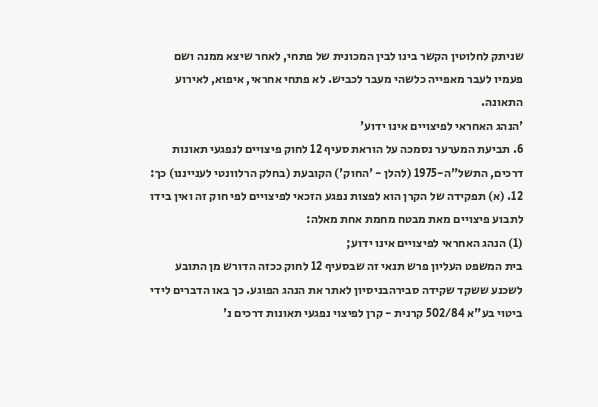שניתק לחלוטין הקשר בינו לבין המכונית של פתחי, לאחר שיצא ממנה ושם פעמיו לעבר מאפייה כלשהי מעבר לכביש. לא פתחי אחראי, איפוא, לאירוע התאונה.
'הנהג האחראי לפיצויים אינו ידוע'
6. תביעת המערער נסמכה על הוראת סעיף 12 לחוק פיצויים לנפגעי תאונות דרכים, התשל"ה-1975 (להלן - 'החוק') הקובעת (בחלק הרלוונטי לענייננו) כך:
12. (א) תפקידה של הקרן הוא לפצות נפגע הזכאי לפיצויים לפי חוק זה ואין בידו לתבוע פיצויים מאת מבטח מחמת אחת מאלה:
(1) הנהג האחראי לפיצויים אינו ידוע;
בית המשפט העליון פרש תנאי זה שבסעיף 12 לחוק ככזה הדורש מן התובע לשכנע ששקד שקידה סבירהבניסיון לאתר את הנהג הפוגע. כך באו הדברים לידי ביטוי בע"א 502/84 קרנית - קרן לפיצוי נפגעי תאונות דרכים נ'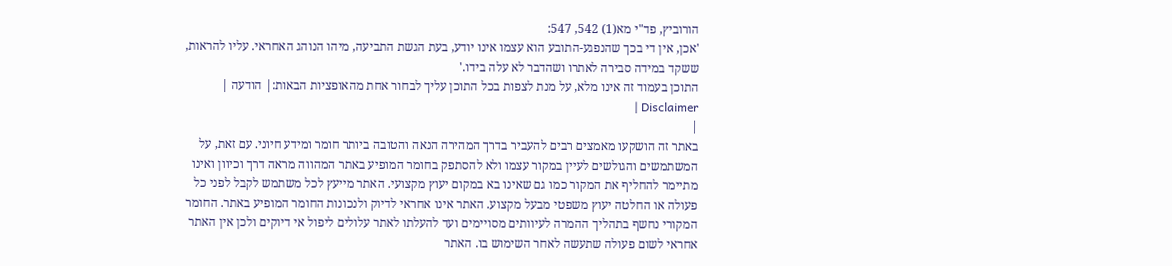הורוביץ, פד"י מא(1) 542, 547:
'אכן, אין די בכך שהנפגע-התובע הוא עצמו אינו יודע, בעת הגשת התביעה, מיהו הנוהג האחראי. עליו להראות, ששקד במידה סבירה לאתרו ושהדבר לא עלה בידו.'
התוכן בעמוד זה אינו מלא, על מנת לצפות בכל התוכן עליך לבחור אחת מהאופציות הבאות:| הודעה | Disclaimer |
|
באתר זה הושקעו מאמצים רבים להעביר בדרך המהירה הנאה והטובה ביותר חומר ומידע חיוני. עם זאת, על המשתמשים והגולשים לעיין במקור עצמו ולא להסתפק בחומר המופיע באתר המהווה מראה דרך וכיוון ואינו מתיימר להחליף את המקור כמו גם שאינו בא במקום יעוץ מקצועי. האתר מייעץ לכל משתמש לקבל לפני כל פעולה או החלטה יעוץ משפטי מבעל מקצוע. האתר אינו אחראי לדיוק ולנכונות החומר המופיע באתר. החומר המקורי נחשף בתהליך ההמרה לעיוותים מסויימים ועד להעלתו לאתר עלולים ליפול אי דיוקים ולכן אין האתר אחראי לשום פעולה שתעשה לאחר השימוש בו. האתר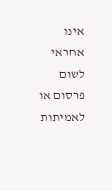אינו אחראי לשום פרסום או לאמיתות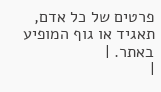פרטים של כל אדם, תאגיד או גוף המופיע באתר. |
|